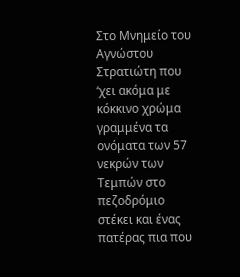Στο Μνημείο του Αγνώστου Στρατιώτη που ‘χει ακόμα με κόκκινο χρώμα γραμμένα τα ονόματα των 57 νεκρών των Τεμπών στο πεζοδρόμιο στέκει και ένας πατέρας πια που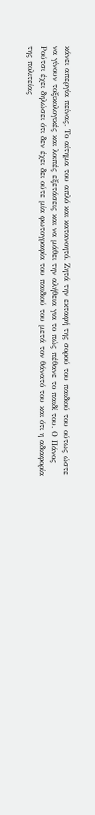κάνει απεργία πείνας. Το αίτημα του απλό και κατανοητό. Ζητά την εκταφή της σορού του παιδιού του ούτως ώστε να γίνουν τοξικολογικές και λοιπές εξετάσεις και να μάθει την αλήθεια για το πώς πέθανε το παιδί του. Ο Πάνος Ρούτσι έχει δηλώσει ότι δεν έχει δει ούτε μία φωτογραφία του παιδιού του μετά τον θάνατό του και ότι η αδιαφορία της πολιτείας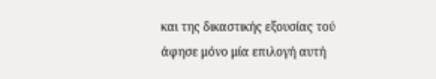και της δικαστικής εξουσίας τού άφησε μόνο μία επιλογή αυτή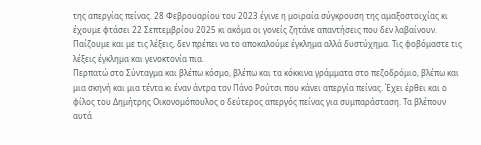της απεργίας πείνας. 28 Φεβρουαρίου του 2023 έγινε η μοιραία σύγκρουση της αμαξοστοιχίας κι έχουμε φτάσει 22 Σεπτεμβρίου 2025 κι ακόμα οι γονείς ζητάνε απαντήσεις που δεν λαβαίνουν. Παίζουμε και με τις λέξεις, δεν πρέπει να το αποκαλούμε έγκλημα αλλά δυστύχημα. Τις φοβόμαστε τις λέξεις έγκλημα και γενοκτονία πια.
Περπατώ στο Σύνταγμα και βλέπω κόσμο, βλέπω και τα κόκκινα γράμματα στο πεζοδρόμιο, βλέπω και μια σκηνή και μια τέντα κι έναν άντρα τον Πάνο Ρούτσι που κάνει απεργία πείνας. Έχει έρθει και ο φίλος του Δημήτρης Οικονομόπουλος ο δεύτερος απεργός πείνας για συμπαράσταση. Τα βλέπουν αυτά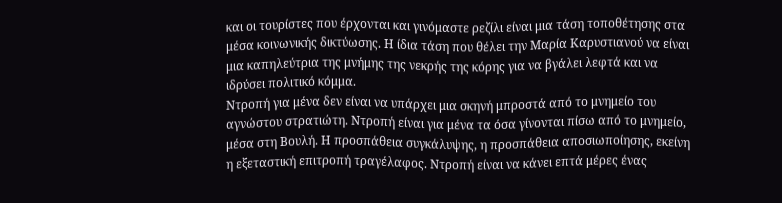και οι τουρίστες που έρχονται και γινόμαστε ρεζίλι είναι μια τάση τοποθέτησης στα μέσα κοινωνικής δικτύωσης. Η ίδια τάση που θέλει την Μαρία Καρυστιανού να είναι μια καπηλεύτρια της μνήμης της νεκρής της κόρης για να βγάλει λεφτά και να ιδρύσει πολιτικό κόμμα.
Ντροπή για μένα δεν είναι να υπάρχει μια σκηνή μπροστά από το μνημείο του αγνώστου στρατιώτη. Ντροπή είναι για μένα τα όσα γίνονται πίσω από το μνημείο, μέσα στη Βουλή. Η προσπάθεια συγκάλυψης, η προσπάθεια αποσιωποίησης, εκείνη η εξεταστική επιτροπή τραγέλαφος. Ντροπή είναι να κάνει επτά μέρες ένας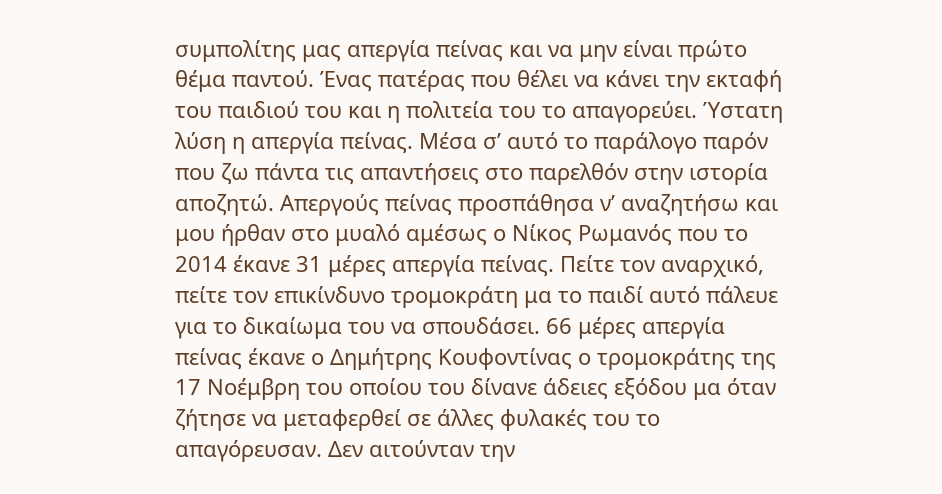συμπολίτης μας απεργία πείνας και να μην είναι πρώτο θέμα παντού. Ένας πατέρας που θέλει να κάνει την εκταφή του παιδιού του και η πολιτεία του το απαγορεύει. Ύστατη λύση η απεργία πείνας. Μέσα σ’ αυτό το παράλογο παρόν που ζω πάντα τις απαντήσεις στο παρελθόν στην ιστορία αποζητώ. Απεργούς πείνας προσπάθησα ν’ αναζητήσω και μου ήρθαν στο μυαλό αμέσως ο Νίκος Ρωμανός που το 2014 έκανε 31 μέρες απεργία πείνας. Πείτε τον αναρχικό, πείτε τον επικίνδυνο τρομοκράτη μα το παιδί αυτό πάλευε για το δικαίωμα του να σπουδάσει. 66 μέρες απεργία πείνας έκανε ο Δημήτρης Κουφοντίνας ο τρομοκράτης της 17 Νοέμβρη του οποίου του δίνανε άδειες εξόδου μα όταν ζήτησε να μεταφερθεί σε άλλες φυλακές του το απαγόρευσαν. Δεν αιτούνταν την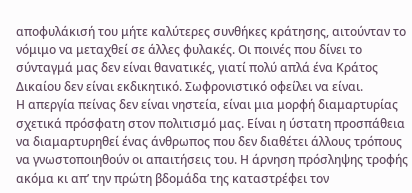αποφυλάκισή του μήτε καλύτερες συνθήκες κράτησης, αιτούνταν το νόμιμο να μεταχθεί σε άλλες φυλακές. Οι ποινές που δίνει το σύνταγμά μας δεν είναι θανατικές, γιατί πολύ απλά ένα Κράτος Δικαίου δεν είναι εκδικητικό. Σωφρονιστικό οφείλει να είναι.
Η απεργία πείνας δεν είναι νηστεία, είναι μια μορφή διαμαρτυρίας σχετικά πρόσφατη στον πολιτισμό μας. Είναι η ύστατη προσπάθεια να διαμαρτυρηθεί ένας άνθρωπος που δεν διαθέτει άλλους τρόπους να γνωστοποιηθούν οι απαιτήσεις του. Η άρνηση πρόσληψης τροφής ακόμα κι απ’ την πρώτη βδομάδα της καταστρέφει τον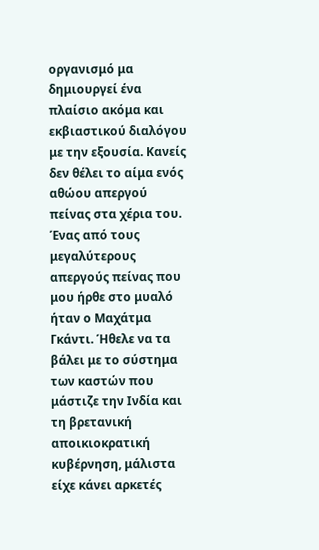οργανισμό μα δημιουργεί ένα πλαίσιο ακόμα και εκβιαστικού διαλόγου με την εξουσία. Κανείς δεν θέλει το αίμα ενός αθώου απεργού πείνας στα χέρια του. Ένας από τους μεγαλύτερους απεργούς πείνας που μου ήρθε στο μυαλό ήταν ο Μαχάτμα Γκάντι. Ήθελε να τα βάλει με το σύστημα των καστών που μάστιζε την Ινδία και τη βρετανική αποικιοκρατική κυβέρνηση, μάλιστα είχε κάνει αρκετές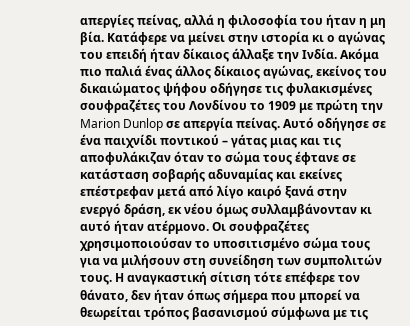απεργίες πείνας, αλλά η φιλοσοφία του ήταν η μη βία. Κατάφερε να μείνει στην ιστορία κι ο αγώνας του επειδή ήταν δίκαιος άλλαξε την Ινδία. Ακόμα πιο παλιά ένας άλλος δίκαιος αγώνας, εκείνος του δικαιώματος ψήφου οδήγησε τις φυλακισμένες σουφραζέτες του Λονδίνου το 1909 με πρώτη την Marion Dunlop σε απεργία πείνας. Αυτό οδήγησε σε ένα παιχνίδι ποντικού – γάτας μιας και τις αποφυλάκιζαν όταν το σώμα τους έφτανε σε κατάσταση σοβαρής αδυναμίας και εκείνες επέστρεφαν μετά από λίγο καιρό ξανά στην ενεργό δράση, εκ νέου όμως συλλαμβάνονταν κι αυτό ήταν ατέρμονο. Οι σουφραζέτες χρησιμοποιούσαν το υποσιτισμένο σώμα τους για να μιλήσουν στη συνείδηση των συμπολιτών τους. Η αναγκαστική σίτιση τότε επέφερε τον θάνατο, δεν ήταν όπως σήμερα που μπορεί να θεωρείται τρόπος βασανισμού σύμφωνα με τις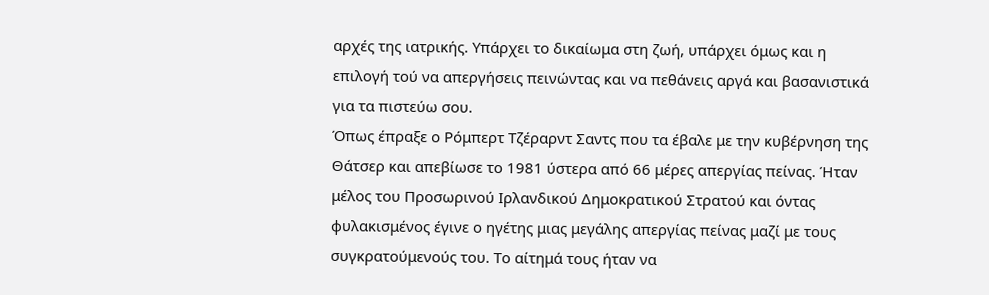αρχές της ιατρικής. Υπάρχει το δικαίωμα στη ζωή, υπάρχει όμως και η επιλογή τού να απεργήσεις πεινώντας και να πεθάνεις αργά και βασανιστικά για τα πιστεύω σου.
Όπως έπραξε ο Ρόμπερτ Τζέραρντ Σαντς που τα έβαλε με την κυβέρνηση της Θάτσερ και απεβίωσε το 1981 ύστερα από 66 μέρες απεργίας πείνας. Ήταν μέλος του Προσωρινού Ιρλανδικού Δημοκρατικού Στρατού και όντας φυλακισμένος έγινε ο ηγέτης μιας μεγάλης απεργίας πείνας μαζί με τους συγκρατούμενούς του. Το αίτημά τους ήταν να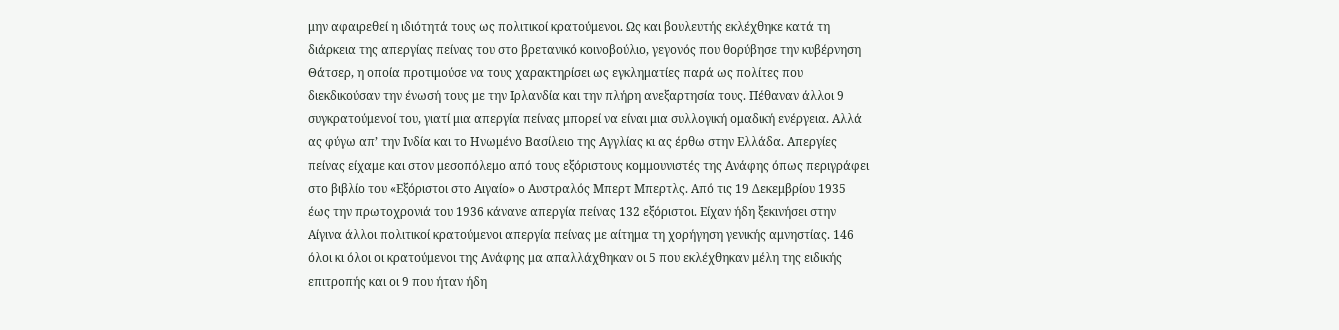μην αφαιρεθεί η ιδιότητά τους ως πολιτικοί κρατούμενοι. Ως και βουλευτής εκλέχθηκε κατά τη διάρκεια της απεργίας πείνας του στο βρετανικό κοινοβούλιο, γεγονός που θορύβησε την κυβέρνηση Θάτσερ, η οποία προτιμούσε να τους χαρακτηρίσει ως εγκληματίες παρά ως πολίτες που διεκδικούσαν την ένωσή τους με την Ιρλανδία και την πλήρη ανεξαρτησία τους. Πέθαναν άλλοι 9 συγκρατούμενοί του, γιατί μια απεργία πείνας μπορεί να είναι μια συλλογική ομαδική ενέργεια. Αλλά ας φύγω απ’ την Ινδία και το Ηνωμένο Βασίλειο της Αγγλίας κι ας έρθω στην Ελλάδα. Απεργίες πείνας είχαμε και στον μεσοπόλεμο από τους εξόριστους κομμουνιστές της Ανάφης όπως περιγράφει στο βιβλίο του «Εξόριστοι στο Αιγαίο» ο Αυστραλός Μπερτ Μπερτλς. Από τις 19 Δεκεμβρίου 1935 έως την πρωτοχρονιά του 1936 κάνανε απεργία πείνας 132 εξόριστοι. Είχαν ήδη ξεκινήσει στην Αίγινα άλλοι πολιτικοί κρατούμενοι απεργία πείνας με αίτημα τη χορήγηση γενικής αμνηστίας. 146 όλοι κι όλοι οι κρατούμενοι της Ανάφης μα απαλλάχθηκαν οι 5 που εκλέχθηκαν μέλη της ειδικής επιτροπής και οι 9 που ήταν ήδη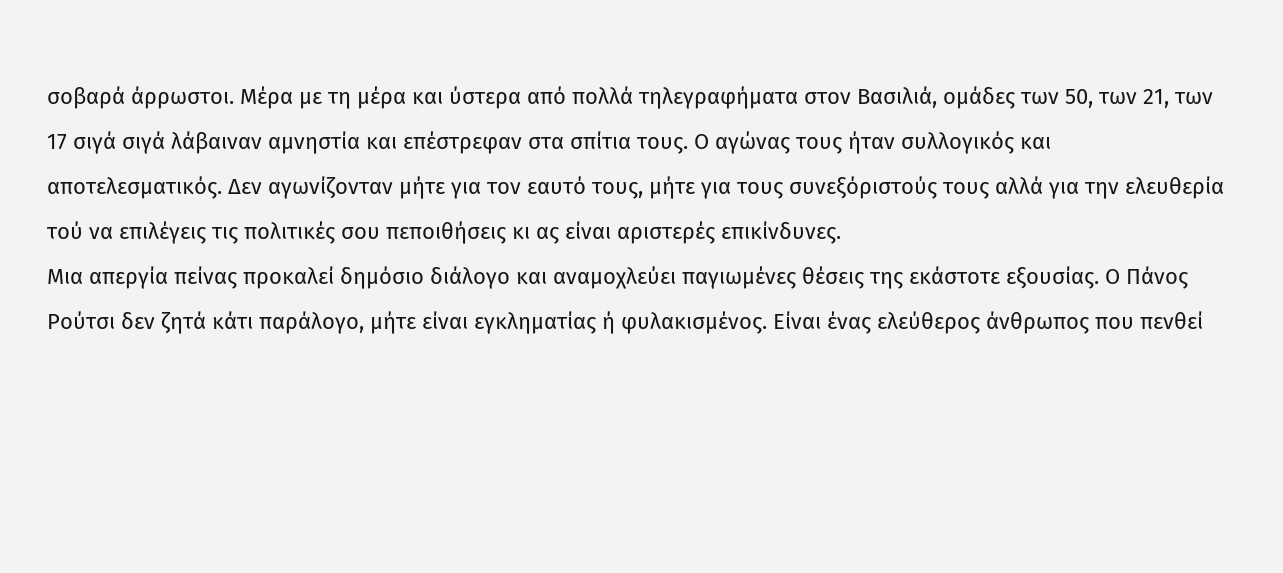σοβαρά άρρωστοι. Μέρα με τη μέρα και ύστερα από πολλά τηλεγραφήματα στον Βασιλιά, ομάδες των 50, των 21, των 17 σιγά σιγά λάβαιναν αμνηστία και επέστρεφαν στα σπίτια τους. Ο αγώνας τους ήταν συλλογικός και αποτελεσματικός. Δεν αγωνίζονταν μήτε για τον εαυτό τους, μήτε για τους συνεξόριστούς τους αλλά για την ελευθερία τού να επιλέγεις τις πολιτικές σου πεποιθήσεις κι ας είναι αριστερές επικίνδυνες.
Μια απεργία πείνας προκαλεί δημόσιο διάλογο και αναμοχλεύει παγιωμένες θέσεις της εκάστοτε εξουσίας. Ο Πάνος Ρούτσι δεν ζητά κάτι παράλογο, μήτε είναι εγκληματίας ή φυλακισμένος. Είναι ένας ελεύθερος άνθρωπος που πενθεί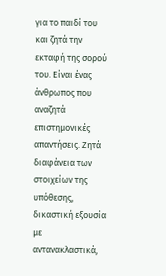για το παιδί του και ζητά την εκταφή της σορού του. Είναι ένας άνθρωπος που αναζητά επιστημονικές απαντήσεις. Ζητά διαφάνεια των στοιχείων της υπόθεσης, δικαστική εξουσία με αντανακλαστικά,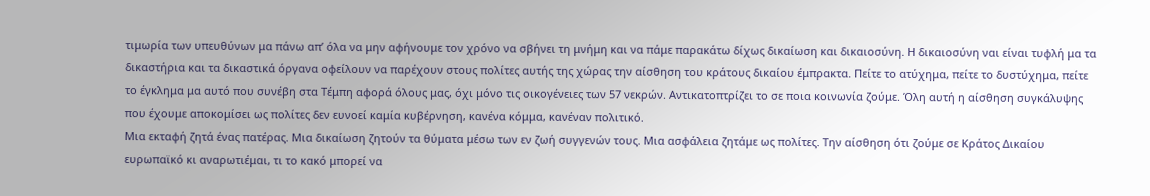τιμωρία των υπευθύνων μα πάνω απ’ όλα να μην αφήνουμε τον χρόνο να σβήνει τη μνήμη και να πάμε παρακάτω δίχως δικαίωση και δικαιοσύνη. Η δικαιοσύνη ναι είναι τυφλή μα τα δικαστήρια και τα δικαστικά όργανα οφείλουν να παρέχουν στους πολίτες αυτής της χώρας την αίσθηση του κράτους δικαίου έμπρακτα. Πείτε το ατύχημα, πείτε το δυστύχημα, πείτε το έγκλημα μα αυτό που συνέβη στα Τέμπη αφορά όλους μας, όχι μόνο τις οικογένειες των 57 νεκρών. Αντικατοπτρίζει το σε ποια κοινωνία ζούμε. Όλη αυτή η αίσθηση συγκάλυψης που έχουμε αποκομίσει ως πολίτες δεν ευνοεί καμία κυβέρνηση, κανένα κόμμα, κανέναν πολιτικό.
Μια εκταφή ζητά ένας πατέρας. Μια δικαίωση ζητούν τα θύματα μέσω των εν ζωή συγγενών τους. Μια ασφάλεια ζητάμε ως πολίτες. Την αίσθηση ότι ζούμε σε Κράτος Δικαίου ευρωπαϊκό κι αναρωτιέμαι, τι το κακό μπορεί να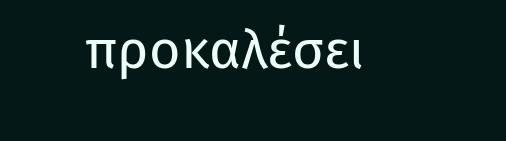προκαλέσει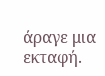άραγε μια εκταφή.